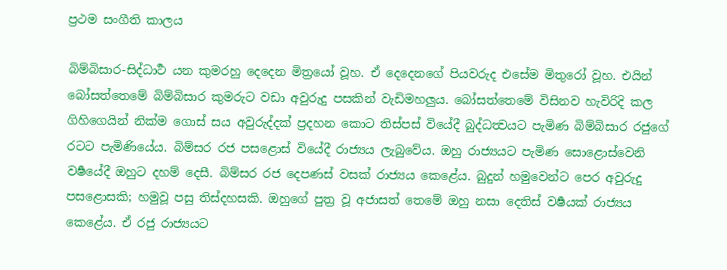ප්‍රථම සංගීති කාලය

බිම්බිසාර-සිද්ධාර්‍ථ යන කුමරහු දෙදෙන මිත්‍රයෝ වූහ. ඒ දෙදෙනගේ පියවරුද එසේම මිතුරෝ වූහ. එයින් බෝසත්තෙමේ බිම්බිසාර කුමරුට වඩා අවුරුදු පසකින් වැඩිමහලුය. බෝසත්තෙමේ විසිනව හැවිරිදි කල ගිහිගෙයින් නික්ම ගොස් සය අවුරුද්දක් ප්‍රදහන කොට තිස්පස් වියේදී බුද්ධත්‍වයට පැමිණ බිම්බිසාර රජුගේ රටට පැමිණියේය. බිම්සර රජ පසළොස් වියේදී රාජ්‍යය ලැබුවේය. ඔහු රාජ්‍යයට පැමිණ සොළොස්වෙනි වර්‍ෂයේදී ඔහුට දහම් දෙසී. බිම්සර රජ දෙපණස් වසක් රාජ්‍යය කෙළේය. බුදුන් හමුවෙන්ට පෙර අවුරුදු පසළොසකි; හමුවූ පසු තිස්දහසකි. ඔහුගේ පුත්‍ර වූ අජාසත් තෙමේ ඔහු නසා දෙතිස් වර්‍ෂයක් රාජ්‍යය කෙළේය. ඒ රජු රාජ්‍යයට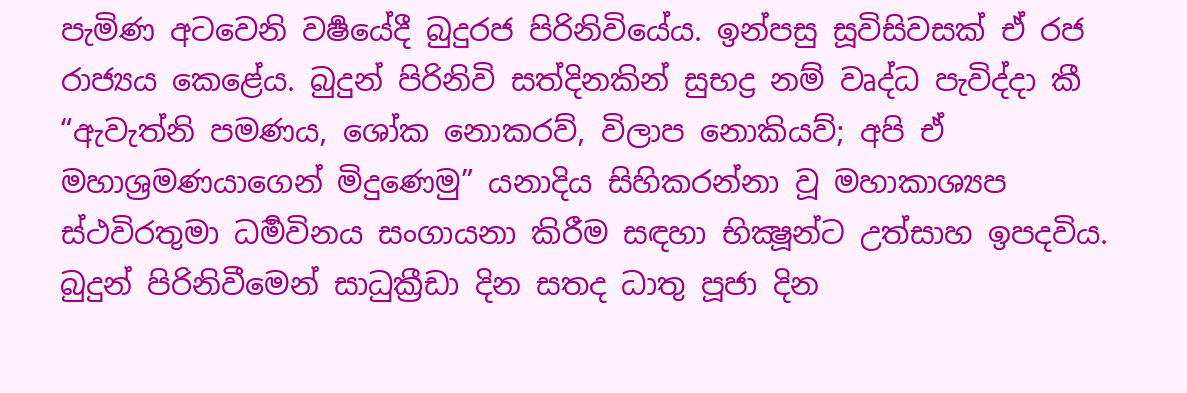පැමිණ අටවෙනි වර්‍ෂයේදී බුදුරජ පිරිනිවියේය. ඉන්පසු සූවිසිවසක් ඒ රජ රාජ්‍යය කෙළේය. බුදුන් පිරිනිවි සත්දිනකින් සුභද්‍ර නම් වෘද්ධ පැවිද්දා කී “ඇවැත්නි පමණය, ශෝක නොකරව්, විලාප නොකියව්; අපි ඒ මහාශ්‍රමණයාගෙන් මිදුණෙමු” යනාදිය සිහිකරන්නා වූ මහාකාශ්‍යප ස්ථවිරතුමා ධර්‍මවිනය සංගායනා කිරීම සඳහා භික්‍ෂූන්ට උත්සාහ ඉපදවිය. බුදුන් පිරිනිවීමෙන් සාධුක්‍රීඩා දින සතද ධාතු පූජා දින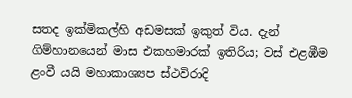සතද ඉක්මිකල්හි අඩමසක් ඉකුත් විය. දැන් ගිම්හානයෙන් මාස එකහමාරක් ඉතිරිය; වස් එළඹීම ළංවී යයි මහාකාශ්‍යප ස්ථවිරාදි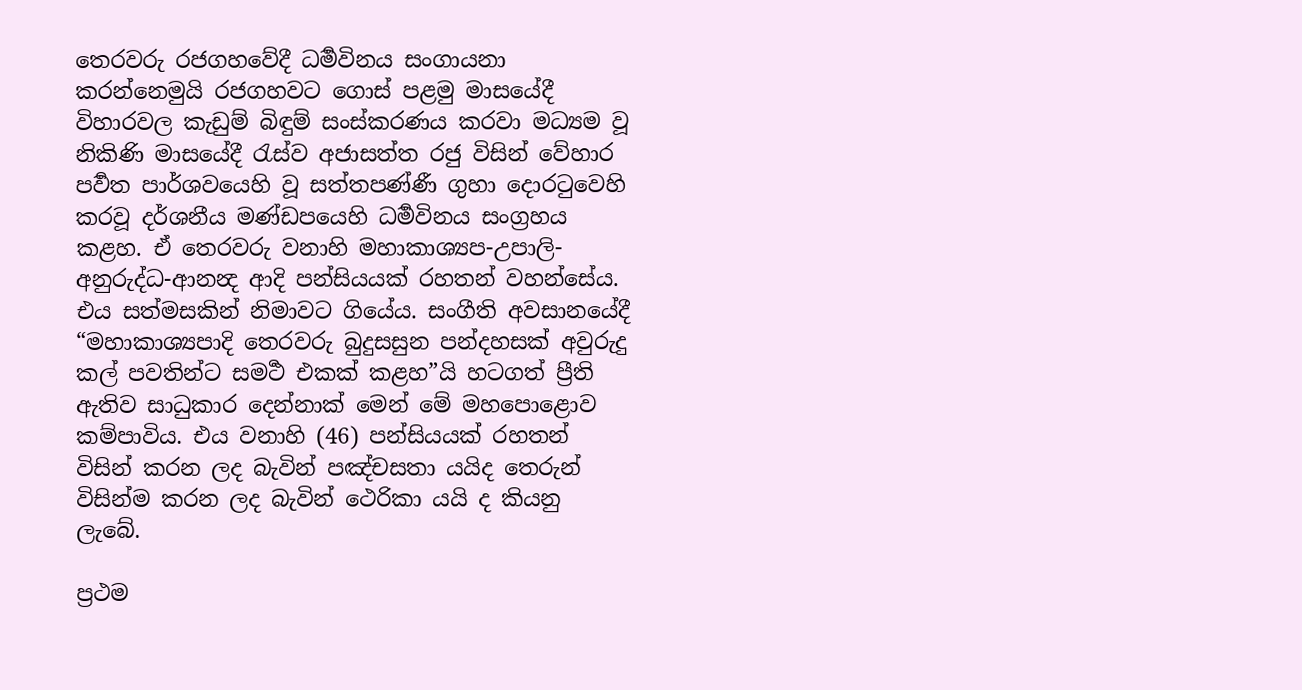තෙරවරු රජගහවේදී ධර්‍මවිනය සංගායනා කරන්නෙමුයි රජගහවට ගොස් පළමු මාසයේදී විහාරවල කැඩුම් බිඳුම් සංස්කරණය කරවා මධ්‍යම වූ නිකිණි මාසයේදී රැස්ව අජාසත්ත රජු විසින් වේහාර පර්‍වත පාර්ශවයෙහි වූ සත්තපණ්ණී ගුහා දොරටුවෙහි කරවූ දර්ශනීය මණ්ඩපයෙහි ධර්‍මවිනය සංග්‍රහය කළහ. ඒ තෙරවරු වනාහි මහාකාශ්‍යප-උපාලි-අනුරුද්ධ-ආනන්‍ද ආදි පන්සියයක් රහතන් වහන්සේය. එය සත්මසකින් නිමාවට ගියේය. සංගීති අවසානයේදී “මහාකාශ්‍යපාදි තෙරවරු බුදුසසුන පන්දහසක් අවුරුදු කල් පවතින්ට සමර්‍ථ එකක් කළහ”යි හටගත් ප්‍රීති ඇතිව සාධුකාර දෙන්නාක් මෙන් මේ මහපොළොව කම්පාවිය. එය වනාහි (46) පන්සියයක් රහතන් විසින් කරන ලද බැවින් පඤ්චසතා යයිද තෙරුන් විසින්ම කරන ලද බැවින් ථෙරිකා යයි ද කියනු ලැබේ.

ප්‍රථම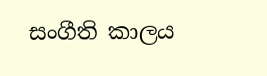සංගීති කාලය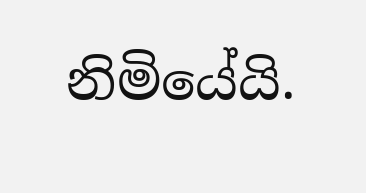නිමියේයි.